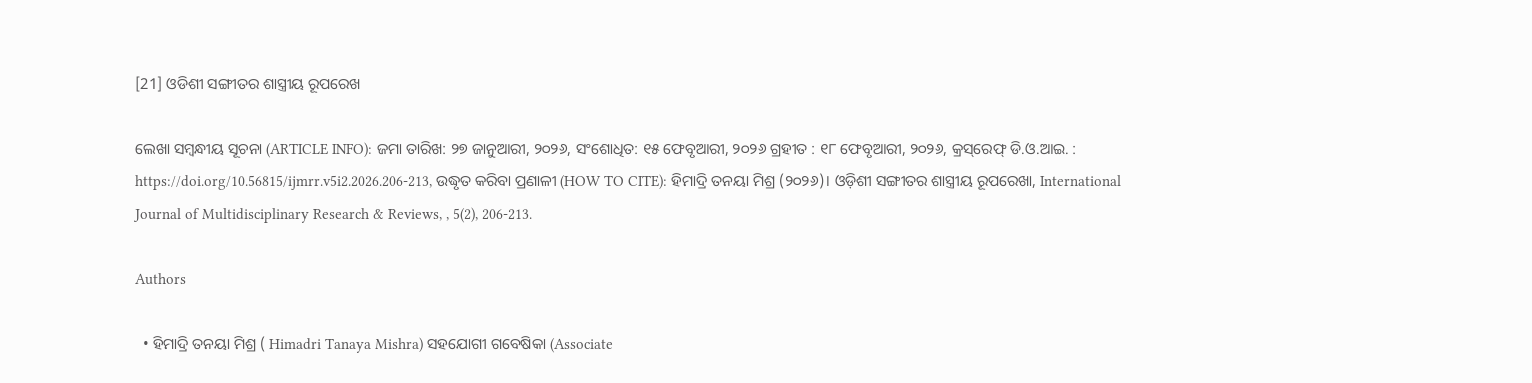[21] ଓଡିଶୀ ସଙ୍ଗୀତର ଶାସ୍ତ୍ରୀୟ ରୂପରେଖ

ଲେଖା ସମ୍ବନ୍ଧୀୟ ସୂଚନା (ARTICLE INFO): ଜମା ତାରିଖ: ୨୭ ଜାନୁଆରୀ, ୨୦୨୬, ସଂଶୋଧିତ: ୧୫ ଫେବୃଆରୀ, ୨୦୨୬ ଗ୍ରହୀତ : ୧୮ ଫେବୃଆରୀ, ୨୦୨୬, କ୍ରସ୍‌ରେଫ୍‌ ଡି.ଓ.ଆଇ. : https://doi.org/10.56815/ijmrr.v5i2.2026.206-213, ଉଦ୍ଧୃତ କରିବା ପ୍ରଣାଳୀ (HOW TO CITE): ହିମାଦ୍ରି ତନୟା ମିଶ୍ର (୨୦୨୬)। ଓଡ଼ିଶୀ ସଙ୍ଗୀତର ଶାସ୍ତ୍ରୀୟ ରୂପରେଖା, International Journal of Multidisciplinary Research & Reviews, , 5(2), 206-213.

Authors

  • ହିମାଦ୍ରି ତନୟା ମିଶ୍ର ( Himadri Tanaya Mishra) ସହଯୋଗୀ ଗବେଷିକା (Associate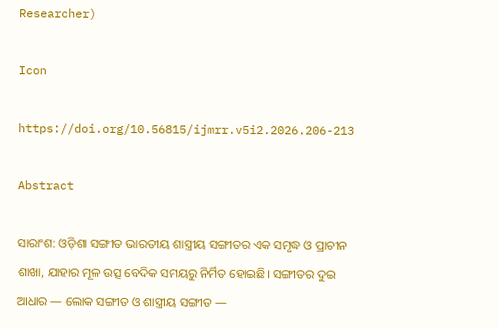Researcher)

Icon

https://doi.org/10.56815/ijmrr.v5i2.2026.206-213

Abstract

ସାରାଂଶ: ଓଡ଼ିଶା ସଙ୍ଗୀତ ଭାରତୀୟ ଶାସ୍ତ୍ରୀୟ ସଙ୍ଗୀତର ଏକ ସମୃଦ୍ଧ ଓ ପ୍ରାଚୀନ ଶାଖା, ଯାହାର ମୂଳ ଉତ୍ସ ବେଦିକ ସମୟରୁ ନିର୍ମିତ ହୋଇଛି। ସଙ୍ଗୀତର ଦୁଇ ଆଧାର — ଲୋକ ସଙ୍ଗୀତ ଓ ଶାସ୍ତ୍ରୀୟ ସଙ୍ଗୀତ —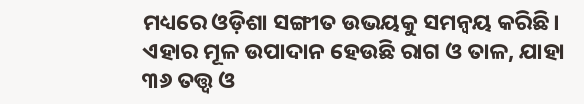ମଧ୍ୟରେ ଓଡ଼ିଶା ସଙ୍ଗୀତ ଉଭୟକୁ ସମନ୍ୱୟ କରିଛି। ଏହାର ମୂଳ ଉପାଦାନ ହେଉଛି ରାଗ ଓ ତାଳ, ଯାହା ୩୬ ତତ୍ତ୍ୱ ଓ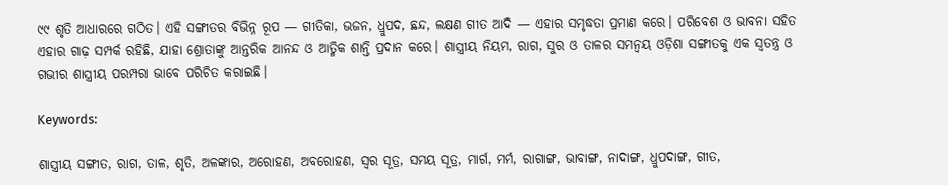୯୯ ଶୃତି ଆଧାରରେ ଗଠିତ। ଏହି ସଙ୍ଗୀତର ବିଭିନ୍ନ ରୂପ — ଗୀତିକା, ଭଜନ, ଧ୍ରୁପଦ, ଛନ୍ଦ, ଲକ୍ଷଣ ଗୀତ ଆଦି — ଏହାର ସମୃଦ୍ଧତା ପ୍ରମାଣ କରେ। ପରିବେଶ ଓ ଭାବନା ସହିତ ଏହାର ଗାଢ଼ ସମ୍ପର୍କ ରହିଛି, ଯାହା ଶ୍ରୋତାଙ୍କୁ ଆନ୍ତରିକ ଆନନ୍ଦ ଓ ଆତ୍ମିକ ଶାନ୍ତି ପ୍ରଦାନ କରେ। ଶାସ୍ତ୍ରୀୟ ନିୟମ, ରାଗ, ସୁର ଓ ତାଳର ସମନ୍ୱୟ ଓଡ଼ିଶା ସଙ୍ଗୀତକୁ ଏକ ସ୍ୱତନ୍ତ୍ର ଓ ଗଭୀର ଶାସ୍ତ୍ରୀୟ ପରମ୍ପରା ଭାବେ ପରିଚିତ କରାଇଛି।

Keywords:

ଶାସ୍ତ୍ରୀୟ ସଙ୍ଗୀତ, ରାଗ, ତାଳ, ଶୃତି, ଅଳଙ୍କାର, ଅରୋହଣ, ଅବରୋହଣ, ସ୍ୱର ସୂତ୍ର, ସମୟ ସୂତ୍ର, ମାର୍ଗ, ମର୍ମ, ରାଗାଙ୍ଗ, ଭାବାଙ୍ଗ, ନାଦାଙ୍ଗ, ଧ୍ରୁପଦାଙ୍ଗ, ଗୀତ,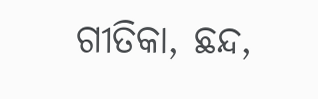ଗୀତିକା, ଛନ୍ଦ,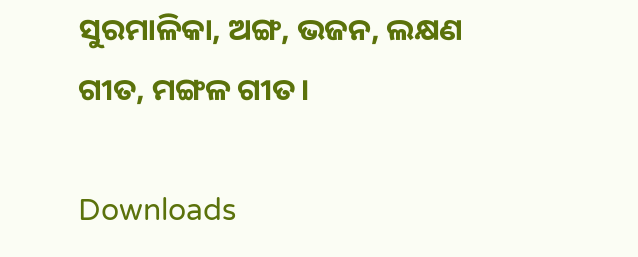ସୁରମାଳିକା, ଅଙ୍ଗ, ଭଜନ, ଲକ୍ଷଣ ଗୀତ, ମଙ୍ଗଳ ଗୀତ।

Downloads